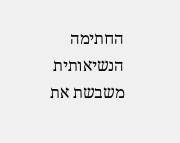החתימה הנשיאותית משבשת את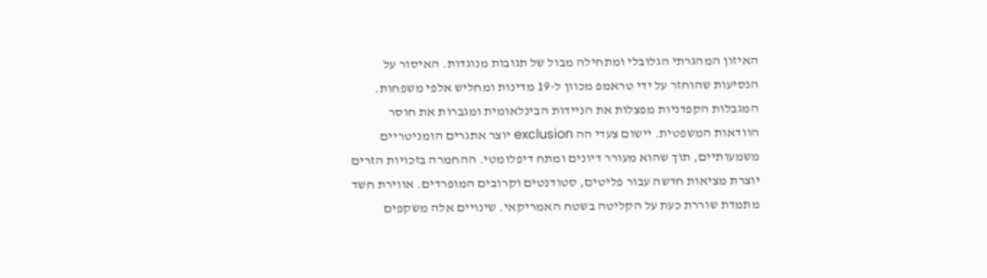האיזון המהגרתי הגלובלי ומתחילה מבול של תגובות מנוגדות. האיסור על הנסיעות שהוחזר על ידי טראמפ מכוון ל-19 מדינות ומחליש אלפי משפחות. המגבלות הקפדניות מפצלות את הניידות הבינלאומית ומגברות את חוסר הוודאות המשפטית. יישום צעדי הה exclusion יוצר אתגרים הומניטריים משמעותיים, תוך שהוא מעורר דיונים ומתח דיפלומטי. ההחמרה בזכויות הזרים יוצרת מציאות חדשה עבור פליטים, סטודנטים וקרובים המופרדים. אווירת חשד מתמדת שוררת כעת על הקליטה בשטח האמריקאי. שינויים אלה משקפים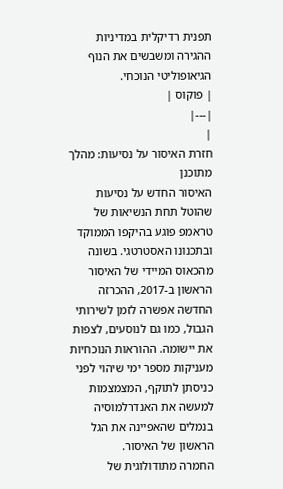תפנית רדיקלית במדיניות ההגירה ומשבשים את הנוף הגיאופוליטי הנוכחי.
| פוקוס |
|---|
|
חזרת האיסור על נסיעות: מהלך מתוכנן
האיסור החדש על נסיעות שהוטל תחת הנשיאות של טראמפ פוגע בהיקפו הממוקד ובתכנונו האסטרטגי. בשונה מהכאוס המיידי של האיסור הראשון ב-2017, ההכרזה החדשה אפשרה לזמן לשירותי הגבול, כמו גם לנוסעים, לצפות את יישומה. ההוראות הנוכחיות מעניקות מספר ימי שיהוי לפני כניסתן לתוקף, המצמצמות למעשה את האנדרלמוסיה בנמלים שהאפיינה את הגל הראשון של האיסור.
החמרה מתודולוגית של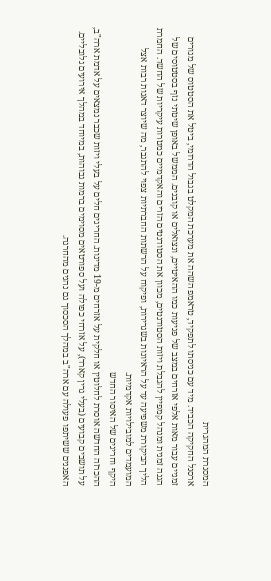המסגרת המהגרית
ארסנל החקיקה הכביד. מיד עם כניסתו לתפקיד, טראמפ השהה את מערכת המקלט בגבול הדרומי, ביטל את הסטטוס של מגורים זמניים עבור מאות אלפי אזרחים במצב של פגיעות כמו ההאיטיים, ונצואלים או קובנים. הממשל באופן שיטתי נזף בסטטוסים של הגנה זמנית ומנהל קמפיין להגבלת ויזות הסטודנטים, מכוון את הסטודנטים הזרים והאקדמיים כמטרות עיקריות של החשד. החמרת הליך הביקורת משפיעה עד על הראיונות בשגרירות, ופיקוח על הרשתות החברתיות צפוי להתגבר, מה שיוצר דאגות רבות אצל המועמדים למובילויות אקדמיות.
היקף וחריגים של האיסור החדש
ההכרזה החדשה אוסרת לחלוטין או חלקית על אזרחים מ-19 מדינות. החריגים חלים על בעלי ויזות שכבר נמצאים על אדמת ארה"ב, על תושבים קבועים (בעלי גרין קארד), על אזרחי כפולה ועל ספורטאים מסוימים ברמות גבוהות, במיוחד במהלך אירועים גלובליים. האפגנים ששיתפו פעולה עם ארה"ב במהלך הסכסוך גם נהנים מהחרגה.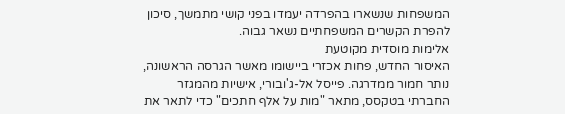המשפחות שנשארו בהפרדה יעמדו בפני קושי מתמשך, סיכון להפרת הקשרים המשפחתיים נשאר גבוה.
אלימות מוסדית מקוטעת
האיסור החדש, פחות אכזרי ביישומו מאשר הגרסה הראשונה, נותר חמור ממדרגה. פייסל אל-ג'ובורי, אישיות מהמגזר החברתי בטקסס, מתאר "מות על אלף חתכים" כדי לתאר את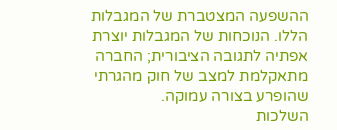ההשפעה המצטברת של המגבלות הללו. הנוכחות של המגבלות יוצרת אפתיה לתגובה הציבורית; החברה מתאקלמת למצב של חוק מהגרתי שהופרע בצורה עמוקה.
השלכות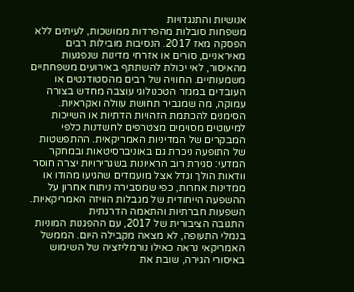אנושיות והתנגדויות
משפחות סובלות מהפרדות ממושכות, לעיתים ללא הפסקה מאז 2017. הנסיבות מובילות רבים מאיראניים, סורים או אזרחי מדינות שנפגעות מהאיסור, לאי יכולת להשתתף באירועים משפחתיים משמעותיים. החוויה של רבים מהסטודנטים או העובדים במגזר הטכנולוגי עוצבה מחדש בצורה עמוקה, מה שמגביר תחושת עוולה ואקראיות.
הסימנים להכתמת הזהויות הדתיות או השייכות למיעוטים מסוימים מצטרפים לחשדנות כלפי המבקרים של המדיניות האמריקאית. ההתפשטות של התופעה ניכרת גם באוניברסיטאות ובמחקר המדעי: סגירת רוב הראיונות בשגרירויות יצרה חוסר וודאות הולך וגדל אצל מועמדים שהגיעו מהודו או ממדינות אחרות, כפי שמסבירה ניתוח אחרון על ההשפעה הייחודית של מגבלות הוויזה האמריקאיות.
השפעות חברתיות והתאמה הדרגתית
התגובה הציבורית של 2017, עם ההפגנות המוניות בנמלי התעופה, לא מצאה מקבילה היום. הממשל האמריקאי נראה כאילו נורמליזציה של השימוש באיסורי הגירה, שובת את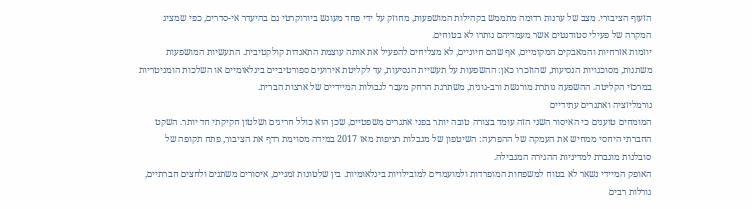הזעוף הציבורי. מצב של ערנות רדומה מתממש בקהילות המושפעות, מחוזק על ידי פחד מעונש ביורוקרטי גם בהיעדר אי-סדרים, כפי שמציג המקרה של פעילי סטודנטים אשר מעמדיהם נותרו לא בטוחים.
יוזמות אזרחיות והמאבקים המקומיים, אף שהם חיוניים, לא מצליחים להפעיל את אותה עוצמת התאגדות קולקטיבית. התעשיות המושפעות משתנות, מסוכנויות הנסיעות, שהוזכרו כאן: ההשפעות על תעשיית הנסיעות, עד לקליטת אירועים ספורטיביים בינלאומיים או השלכות הומניטריות במרכזי הקליטה. ההשפעה נותרת מורגשת ורב-גונית, משתרגת הרחק מעבר לגבולות המיידיים של ארצות הברית.
נורמליזציה ואתגרים עתידיים
המומחים טוענים כי האיסור השני הזה עומד בצורה טובה יותר בפני אתגרים משפטיים, שכן הוא כולל חריגים ושלטון חקיקתי חד יותר. השקט החברתי היחסי ממחיש את העמקה של ההפרעה: השיטפון של מגבלות רציפות מאז 2017 במידה מסוימת רדף את הציבור, פתח תקופה של סובלנות מוגברת למדיניות ההגירה המגבילה.
האופק המיידי נשאר לא בטוח למשפחות המופרדות ולמועמדים למובילויות בינלאומיות. בין שלטונות זמניים, איסורים משתנים ולחצים חברתיים, גורלות רבים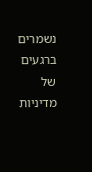נשמרים ברגעים של מדיניות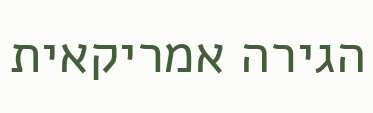הגירה אמריקאית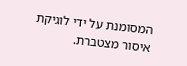המסומנת על ידי לוגיקת איסור מצטברת.